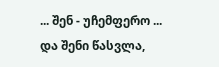... შენ - უჩემფერო ...
და შენი წასვლა,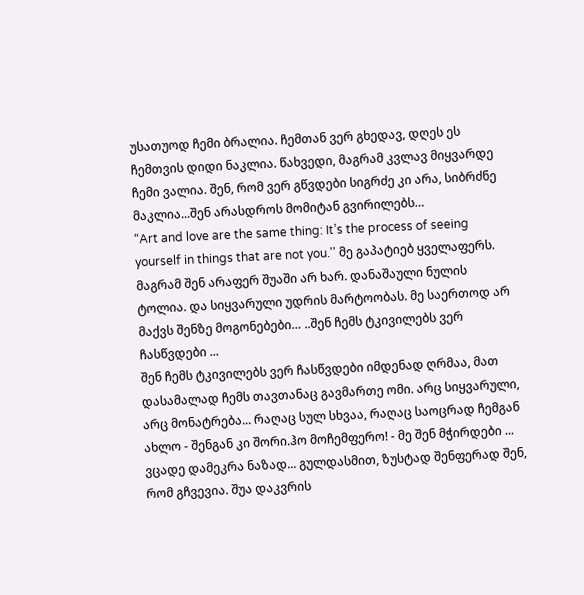უსათუოდ ჩემი ბრალია. ჩემთან ვერ გხედავ, დღეს ეს ჩემთვის დიდი ნაკლია. წახვედი, მაგრამ კვლავ მიყვარდე ჩემი ვალია. შენ, რომ ვერ გწვდები სიგრძე კი არა, სიბრძნე მაკლია...შენ არასდროს მომიტან გვირილებს…
“Art and love are the same thing: It’s the process of seeing yourself in things that are not you.'' მე გაპატიებ ყველაფერს. მაგრამ შენ არაფერ შუაში არ ხარ. დანაშაული ნულის ტოლია. და სიყვარული უდრის მარტოობას. მე საერთოდ არ მაქვს შენზე მოგონებები… ..შენ ჩემს ტკივილებს ვერ ჩასწვდები ...
შენ ჩემს ტკივილებს ვერ ჩასწვდები იმდენად ღრმაა, მათ დასამალად ჩემს თავთანაც გავმართე ომი. არც სიყვარული, არც მონატრება... რაღაც სულ სხვაა, რაღაც საოცრად ჩემგან ახლო - შენგან კი შორი.ჰო მოჩემფერო! - მე შენ მჭირდები ...
ვცადე დამეკრა ნაზად... გულდასმით, ზუსტად შენფერად შენ, რომ გჩვევია. შუა დაკვრის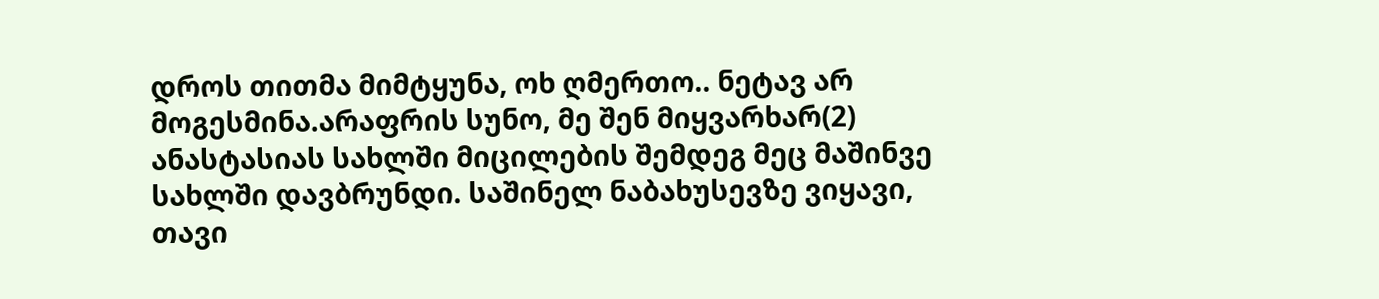დროს თითმა მიმტყუნა, ოხ ღმერთო.. ნეტავ არ მოგესმინა.არაფრის სუნო, მე შენ მიყვარხარ(2)
ანასტასიას სახლში მიცილების შემდეგ მეც მაშინვე სახლში დავბრუნდი. საშინელ ნაბახუსევზე ვიყავი, თავი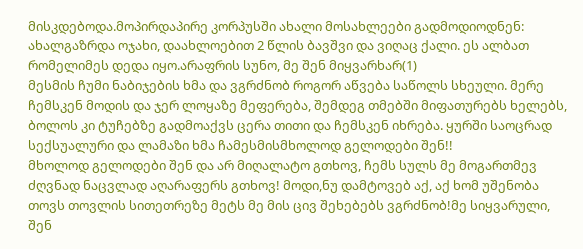მისკდებოდა.მოპირდაპირე კორპუსში ახალი მოსახლეები გადმოდიოდნენ: ახალგაზრდა ოჯახი, დაახლოებით 2 წლის ბავშვი და ვიღაც ქალი. ეს ალბათ რომელიმეს დედა იყო.არაფრის სუნო, მე შენ მიყვარხარ(1)
მესმის ჩუმი ნაბიჯების ხმა და ვგრძნობ როგორ აწვება საწოლს სხეული. მერე ჩემსკენ მოდის და ჯერ ლოყაზე მეფერება, შემდეგ თმებში მიფათურებს ხელებს, ბოლოს კი ტუჩებზე გადმოაქვს ცერა თითი და ჩემსკენ იხრება. ყურში საოცრად სექსუალური და ლამაზი ხმა ჩამესმისმხოლოდ გელოდები შენ!!
მხოლოდ გელოდები შენ და არ მიღალატო გთხოვ, ჩემს სულს მე მოგართმევ ძღვნად ნაცვლად აღარაფერს გთხოვ! მოდი,ნუ დამტოვებ აქ, აქ ხომ უშენობა თოვს თოვლის სითეთრეზე მეტს მე მის ცივ შეხებებს ვგრძნობ!მე სიყვარული, შენ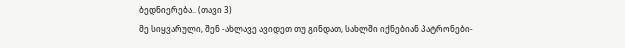ბედნიერება.. (თავი 3)
მე სიყვარული, შენ -ახლავე ავიდეთ თუ გინდათ, სახლში იქნებიან პატრონები-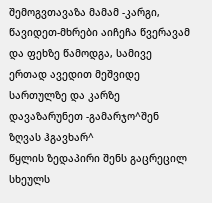შემოგვთავაზა მამამ -კარგი, წავიდეთ-მხრები აიჩეჩა წვერავამ და ფეხზე წამოდგა, სამივე ერთად ავედით მეშვიდე სართულზე და კარზე დავაზარუნეთ -გამარჯო^შენ ზღვას ჰგავხარ^
წყლის ზედაპირი შენს გაცრეცილ სხეულს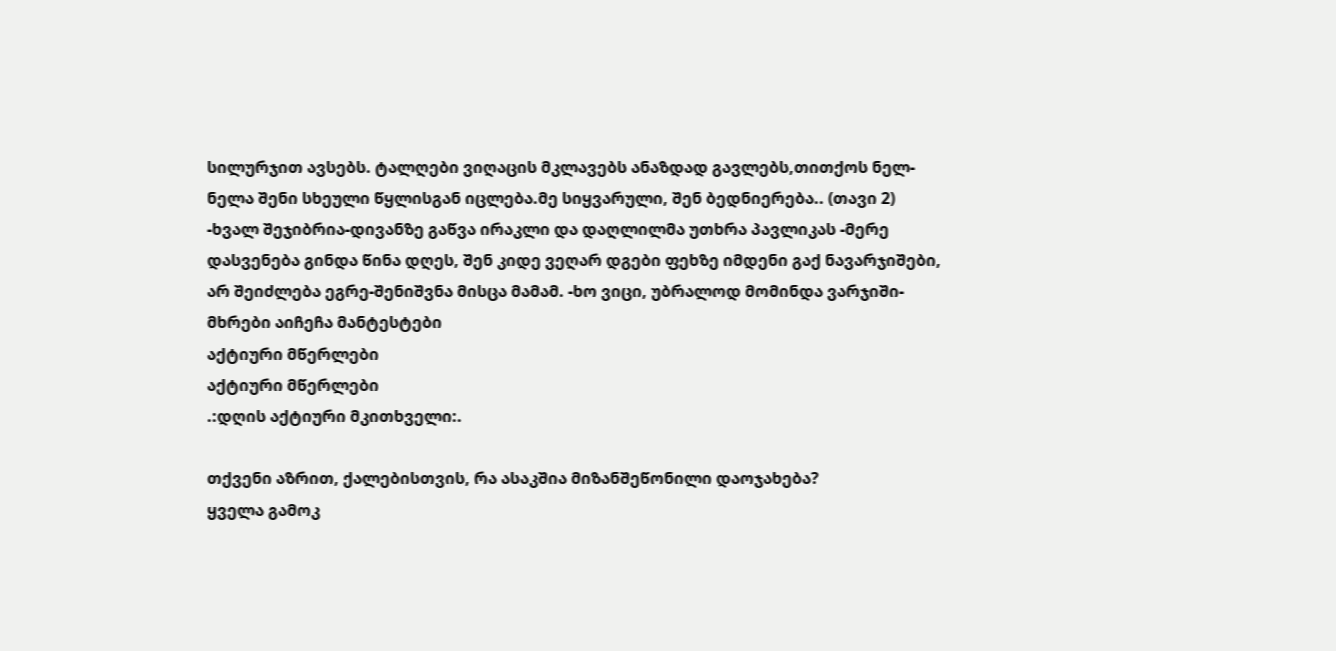სილურჯით ავსებს. ტალღები ვიღაცის მკლავებს ანაზდად გავლებს,თითქოს ნელ-ნელა შენი სხეული წყლისგან იცლება.მე სიყვარული, შენ ბედნიერება.. (თავი 2)
-ხვალ შეჯიბრია-დივანზე გაწვა ირაკლი და დაღლილმა უთხრა პავლიკას -მერე დასვენება გინდა წინა დღეს, შენ კიდე ვეღარ დგები ფეხზე იმდენი გაქ ნავარჯიშები, არ შეიძლება ეგრე-შენიშვნა მისცა მამამ. -ხო ვიცი, უბრალოდ მომინდა ვარჯიში-მხრები აიჩეჩა მანტესტები
აქტიური მწერლები
აქტიური მწერლები
.:დღის აქტიური მკითხველი:.

თქვენი აზრით, ქალებისთვის, რა ასაკშია მიზანშეწონილი დაოჯახება?
ყველა გამოკ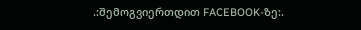.:შემოგვიერთდით FACEBOOK-ზე:.